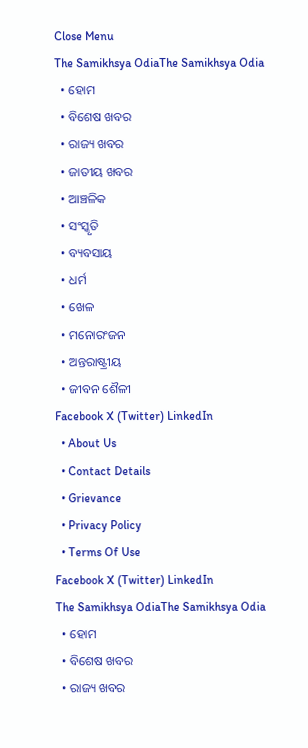Close Menu
The Samikhsya OdiaThe Samikhsya Odia
  • ହୋମ
  • ବିଶେଷ ଖବର
  • ରାଜ୍ୟ ଖବର
  • ଜାତୀୟ ଖବର
  • ଆଞ୍ଚଳିକ
  • ସଂସ୍କୃତି
  • ବ୍ୟବସାୟ
  • ଧର୍ମ
  • ଖେଳ
  • ମନୋରଂଜନ
  • ଅନ୍ତରାଷ୍ଟ୍ରୀୟ
  • ଜୀବନ ଶୈଳୀ
Facebook X (Twitter) LinkedIn
  • About Us
  • Contact Details
  • Grievance
  • Privacy Policy
  • Terms Of Use
Facebook X (Twitter) LinkedIn
The Samikhsya OdiaThe Samikhsya Odia
  • ହୋମ
  • ବିଶେଷ ଖବର
  • ରାଜ୍ୟ ଖବର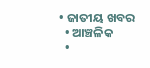• ଜାତୀୟ ଖବର
  • ଆଞ୍ଚଳିକ
  •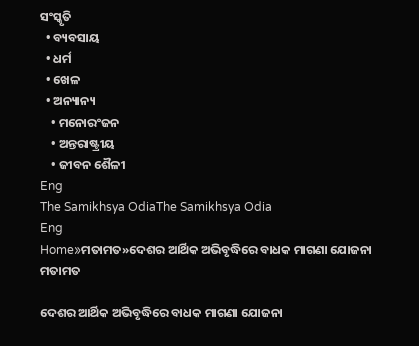ସଂସ୍କୃତି
  • ବ୍ୟବସାୟ
  • ଧର୍ମ
  • ଖେଳ
  • ଅନ୍ୟାନ୍ୟ
    • ମନୋରଂଜନ
    • ଅନ୍ତରାଷ୍ଟ୍ରୀୟ
    • ଜୀବନ ଶୈଳୀ
Eng
The Samikhsya OdiaThe Samikhsya Odia
Eng
Home»ମତାମତ»ଦେଶର ଆର୍ଥିକ ଅଭିବୃଦ୍ଧିରେ ବାଧକ ମାଗଣା ଯୋଜନା
ମତାମତ

ଦେଶର ଆର୍ଥିକ ଅଭିବୃଦ୍ଧିରେ ବାଧକ ମାଗଣା ଯୋଜନା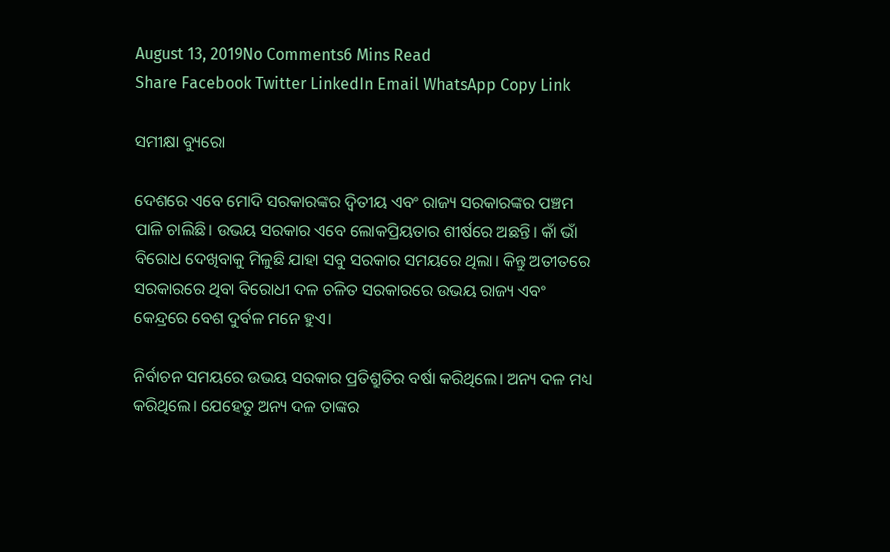August 13, 2019No Comments6 Mins Read
Share Facebook Twitter LinkedIn Email WhatsApp Copy Link

ସମୀକ୍ଷା ବ୍ୟୁରୋ

ଦେଶରେ ଏବେ ମୋଦି ସରକାରଙ୍କର ଦ୍ଵିତୀୟ ଏବଂ ରାଜ୍ୟ ସରକାରଙ୍କର ପଞ୍ଚମ ପାଳି ଚାଲିଛି। ଉଭୟ ସରକାର ଏବେ ଲୋକପ୍ରିୟତାର ଶୀର୍ଷରେ ଅଛନ୍ତି। କାଁ ଭାଁ ବିରୋଧ ଦେଖିବାକୁ ମିଳୁଛି ଯାହା ସବୁ ସରକାର ସମୟରେ ଥିଲା। କିନ୍ତୁ ଅତୀତରେ ସରକାରରେ ଥିବା ବିରୋଧୀ ଦଳ ଚଳିତ ସରକାରରେ ଉଭୟ ରାଜ୍ୟ ଏବଂ କେନ୍ଦ୍ରରେ ବେଶ ଦୁର୍ବଳ ମନେ ହୁଏ।

ନିର୍ବାଚନ ସମୟରେ ଉଭୟ ସରକାର ପ୍ରତିଶ୍ରୁତିର ବର୍ଷା କରିଥିଲେ। ଅନ୍ୟ ଦଳ ମଧ୍ୟ କରିଥିଲେ। ଯେହେତୁ ଅନ୍ୟ ଦଳ ତାଙ୍କର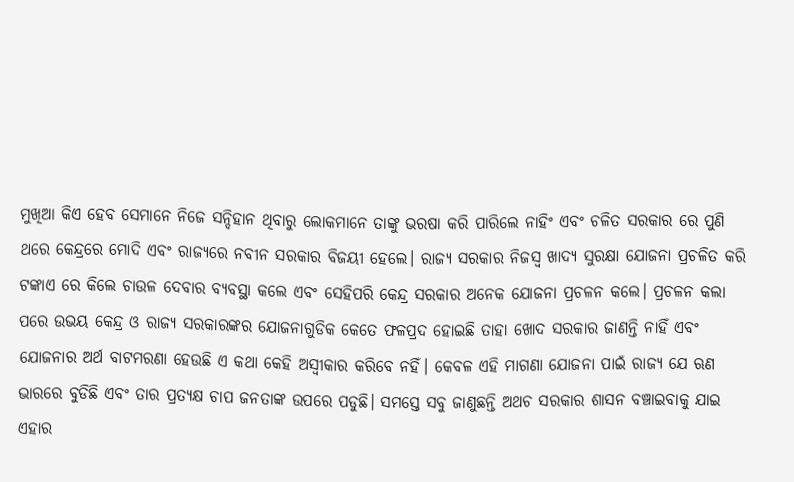ମୁଖିଆ କିଏ ହେବ ସେମାନେ ନିଜେ ସନ୍ଦିହାନ ଥିବାରୁ ଲୋକମାନେ ତାଙ୍କୁ ଭରଷା କରି ପାରିଲେ ନାହିଂ ଏବଂ ଚଳିତ ସରକାର ରେ ପୁଣି ଥରେ କେନ୍ଦ୍ରରେ ମୋଦି ଏବଂ ରାଜ୍ୟରେ ନବୀନ ସରକାର ବିଜୟୀ ହେଲେ। ରାଜ୍ୟ ସରକାର ନିଜସ୍ୱ ଖାଦ୍ୟ ସୁରକ୍ଷା ଯୋଜନା ପ୍ରଚଳିତ କରି ଟଙ୍କାଏ ରେ କିଲେ ଚାଉଳ ଦେବାର ବ୍ୟବସ୍ଥା କଲେ ଏବଂ ସେହିପରି କେନ୍ଦ୍ର ସରକାର ଅନେକ ଯୋଜନା ପ୍ରଚଳନ କଲେ। ପ୍ରଚଳନ କଲା ପରେ ଉଭୟ କେନ୍ଦ୍ର ଓ ରାଜ୍ୟ ସରକାରଙ୍କର ଯୋଜନାଗୁଡିକ କେତେ ଫଳପ୍ରଦ ହୋଇଛି ତାହା ଖୋଦ ସରକାର ଜାଣନ୍ତି ନାହିଁ ଏବଂ ଯୋଜନାର ଅର୍ଥ ବାଟମରଣା ହେଉଛି ଏ କଥା କେହି ଅସ୍ଵୀକାର କରିବେ ନହିଁ। କେବଳ ଏହି ମାଗଣା ଯୋଜନା ପାଇଁ ରାଜ୍ୟ ଯେ ଋଣ ଭାରରେ ବୁଡିଛି ଏବଂ ତାର ପ୍ରତ୍ୟକ୍ଷ ଚାପ ଜନତାଙ୍କ ଉପରେ ପଡୁଛି। ସମସ୍ତେ ସବୁ ଜାଣୁଛନ୍ତି ଅଥଚ ସରକାର ଶାସନ ବଞ୍ଚାଇବାକୁ ଯାଇ ଏହାର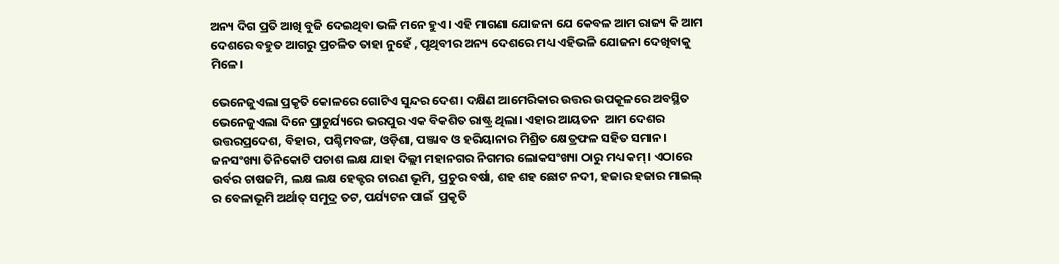ଅନ୍ୟ ଦିଗ ପ୍ରତି ଆଖି ବୁଜି ଦେଇଥିବା ଭଳି ମନେ ହୁଏ। ଏହି ମାଗଣା ଯୋଜନା ଯେ କେବଳ ଆମ ରାଜ୍ୟ କି ଆମ ଦେଶରେ ବହୁତ ଆଗରୁ ପ୍ରଚଳିତ ତାହା ନୁହେଁ , ପୃଥିବୀର ଅନ୍ୟ ଦେଶରେ ମଧ୍ୟ ଏହିଭଳି ଯୋଜନା ଦେଖିବାକୁ ମିଳେ।

ଭେନେଜୁଏଲା ପ୍ରକୃତି କୋଳରେ ଗୋଟିଏ ସୁନ୍ଦର ଦେଶ। ଦକ୍ଷିଣ ଆମେରିକାର ଉତ୍ତର ଉପକୂଳରେ ଅବସ୍ଥିତ ଭେନେଜୁଏଲା ଦିନେ ପ୍ରାଚୁର୍ଯ୍ୟରେ ଭରପୁର ଏକ ବିକଶିତ ରାଷ୍ଟ୍ର ଥିଲା। ଏହାର ଆୟତନ  ଆମ ଦେଶର ଉତ୍ତରପ୍ରଦେଶ, ବିହାର, ପଶ୍ଚିମବଙ୍ଗ, ଓଡ଼ିଶା, ପଞ୍ଜାବ ଓ ହରିୟାନାର ମିଶ୍ରିତ କ୍ଷେତ୍ରଫଳ ସହିତ ସମାନ। ଜନସଂଖ୍ୟା ତିନିକୋଟି ପଚାଶ ଲକ୍ଷ ଯାହା ଦିଲ୍ଲୀ ମହାନଗର ନିଗମର ଲୋକସଂଖ୍ୟା ଠାରୁ ମଧ୍ୟ କମ୍। ଏଠାରେ ଉର୍ବର ଚାଷଜମି, ଲକ୍ଷ ଲକ୍ଷ ହେକ୍ଟର ଚାରଣ ଭୂମି, ପ୍ରଚୁର ବର୍ଷା, ଶହ ଶହ ଛୋଟ ନଦୀ, ହଜାର ହଜାର ମାଇଲ୍ ର ବେଳାଭୂମି ଅର୍ଥାତ୍ ସମୁଦ୍ର ତଟ, ପର୍ଯ୍ୟଟନ ପାଇଁ  ପ୍ରକୃତି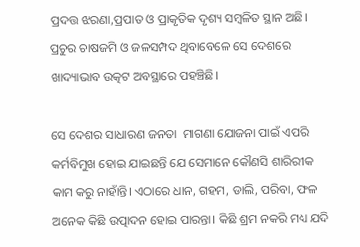ପ୍ରଦତ୍ତ ଝରଣା,ପ୍ରପାତ ଓ ପ୍ରାକୃତିକ ଦୃଶ୍ୟ ସମ୍ବଳିତ ସ୍ଥାନ ଅଛି। ପ୍ରଚୁର ଚାଷଜମି ଓ ଜଳସମ୍ପଦ ଥିବାବେଳେ ସେ ଦେଶରେ ଖାଦ୍ୟାଭାବ ଉତ୍କଟ ଅବସ୍ଥାରେ ପହଞ୍ଚିଛି।

ସେ ଦେଶର ସାଧାରଣ ଜନତା  ମାଗଣା ଯୋଜନା ପାଇଁ ଏପରି କର୍ମବିମୁଖ ହୋଇ ଯାଇଛନ୍ତି ଯେ ସେମାନେ କୌଣସି ଶାରିରୀକ କାମ କରୁ ନାହାଁନ୍ତି। ଏଠାରେ ଧାନ, ଗହମ, ଡାଲି, ପରିବା, ଫଳ ଅନେକ କିଛି ଉତ୍ପାଦନ ହୋଇ ପାରନ୍ତା। କିଛି ଶ୍ରମ ନକରି ମଧ୍ୟ ଯଦି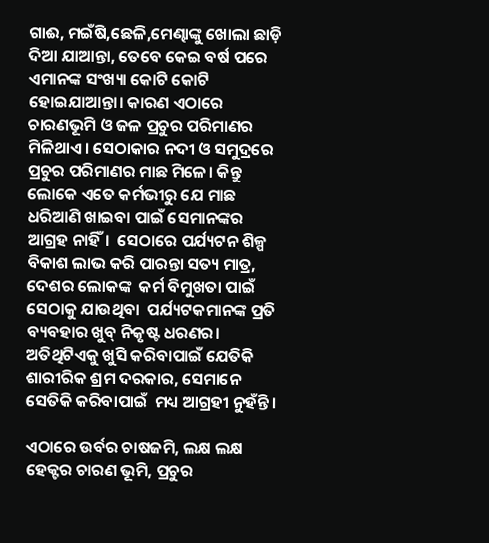ଗାଈ, ମଇଁଷି,ଛେଳି,ମେଣ୍ଢାଙ୍କୁ ଖୋଲା ଛାଡ଼ି ଦିଆ ଯାଆନ୍ତା, ତେବେ କେଇ ବର୍ଷ ପରେ ଏମାନଙ୍କ ସଂଖ୍ୟା କୋଟି କୋଟି ହୋଇଯାଆନ୍ତା। କାରଣ ଏଠାରେ ଚାରଣଭୂମି ଓ ଜଳ ପ୍ରଚୁର ପରିମାଣର ମିଳିଥାଏ। ସେଠାକାର ନଦୀ ଓ ସମୁଦ୍ରରେ ପ୍ରଚୁର ପରିମାଣର ମାଛ ମିଳେ। କିନ୍ତୁ ଲୋକେ ଏତେ କର୍ମଭୀରୁ ଯେ ମାଛ ଧରିଆଣି ଖାଇବା ପାଇଁ ସେମାନଙ୍କର  ଆଗ୍ରହ ନାହିଁ।  ସେଠାରେ ପର୍ଯ୍ୟଟନ ଶିଳ୍ପ ବିକାଶ ଲାଭ କରି ପାରନ୍ତା ସତ୍ୟ ମାତ୍ର, ଦେଶର ଲୋକଙ୍କ  କର୍ମ ବିମୁଖତା ପାଇଁ ସେଠାକୁ ଯାଉଥିବା  ପର୍ଯ୍ୟଟକମାନଙ୍କ ପ୍ରତି ବ୍ୟବହାର ଖୁବ୍ ନିକୃଷ୍ଟ ଧରଣର। ଅତିଥିଟିଏକୁ ଖୁସି କରିବାପାଇଁ ଯେତିକି ଶାରୀରିକ ଶ୍ରମ ଦରକାର, ସେମାନେ ସେତିକି କରିବାପାଇଁ  ମଧ୍ୟ ଆଗ୍ରହୀ ନୁହଁନ୍ତି।

ଏଠାରେ ଉର୍ବର ଚାଷଜମି, ଲକ୍ଷ ଲକ୍ଷ ହେକ୍ଟର ଚାରଣ ଭୂମି, ପ୍ରଚୁର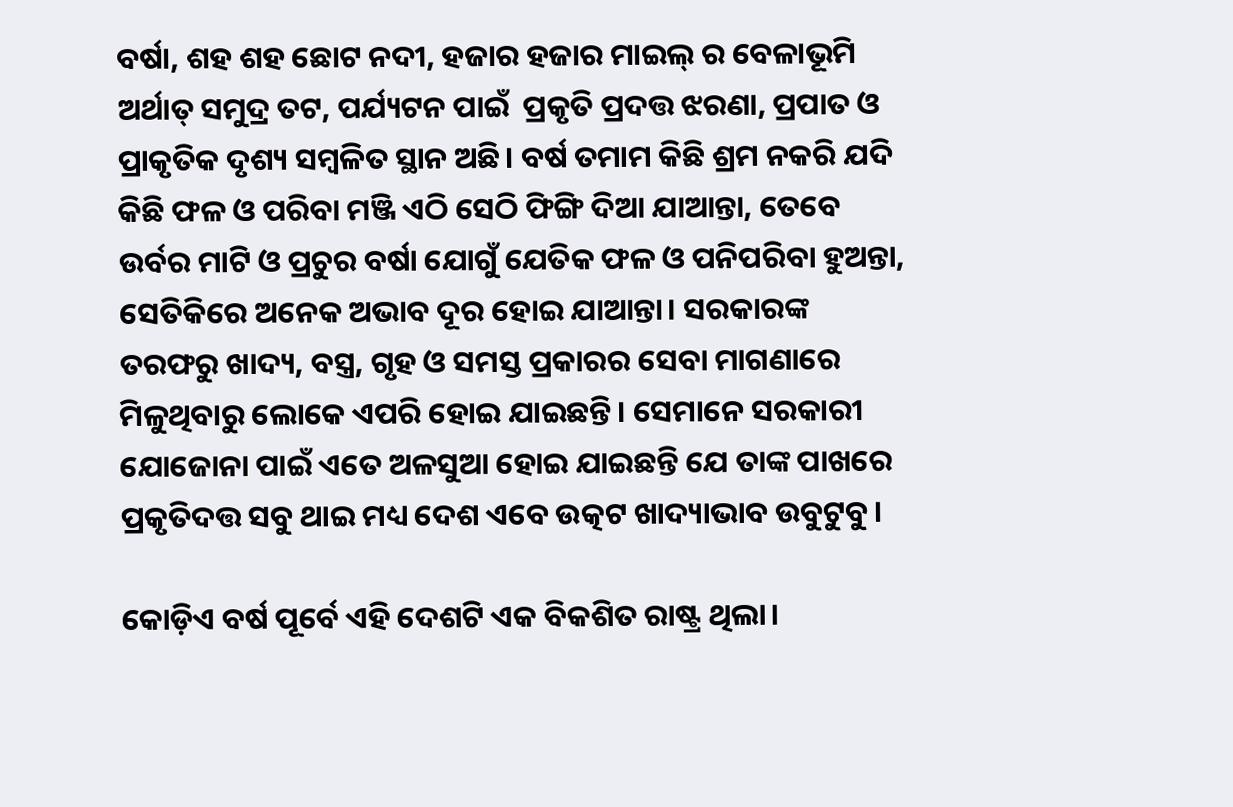ବର୍ଷା, ଶହ ଶହ ଛୋଟ ନଦୀ, ହଜାର ହଜାର ମାଇଲ୍ ର ବେଳାଭୂମି ଅର୍ଥାତ୍ ସମୁଦ୍ର ତଟ, ପର୍ଯ୍ୟଟନ ପାଇଁ  ପ୍ରକୃତି ପ୍ରଦତ୍ତ ଝରଣା, ପ୍ରପାତ ଓ ପ୍ରାକୃତିକ ଦୃଶ୍ୟ ସମ୍ବଳିତ ସ୍ଥାନ ଅଛି। ବର୍ଷ ତମାମ କିଛି ଶ୍ରମ ନକରି ଯଦି କିଛି ଫଳ ଓ ପରିବା ମଞ୍ଜି ଏଠି ସେଠି ଫିଙ୍ଗି ଦିଆ ଯାଆନ୍ତା, ତେବେ ଉର୍ବର ମାଟି ଓ ପ୍ରଚୁର ବର୍ଷା ଯୋଗୁଁ ଯେତିକ ଫଳ ଓ ପନିପରିବା ହୁଅନ୍ତା, ସେତିକିରେ ଅନେକ ଅଭାବ ଦୂର ହୋଇ ଯାଆନ୍ତା। ସରକାରଙ୍କ ତରଫରୁ ଖାଦ୍ୟ, ବସ୍ତ୍ର, ଗୃହ ଓ ସମସ୍ତ ପ୍ରକାରର ସେବା ମାଗଣାରେ ମିଳୁଥିବାରୁ ଲୋକେ ଏପରି ହୋଇ ଯାଇଛନ୍ତି। ସେମାନେ ସରକାରୀ ଯୋଜୋନା ପାଇଁ ଏତେ ଅଳସୁଆ ହୋଇ ଯାଇଛନ୍ତି ଯେ ତାଙ୍କ ପାଖରେ ପ୍ରକୃତିଦତ୍ତ ସବୁ ଥାଇ ମଧ୍ୟ ଦେଶ ଏବେ ଉତ୍କଟ ଖାଦ୍ୟାଭାବ ଉବୁଟୁବୁ।

କୋଡ଼ିଏ ବର୍ଷ ପୂର୍ବେ ଏହି ଦେଶଟି ଏକ ବିକଶିତ ରାଷ୍ଟ୍ର ଥିଲା।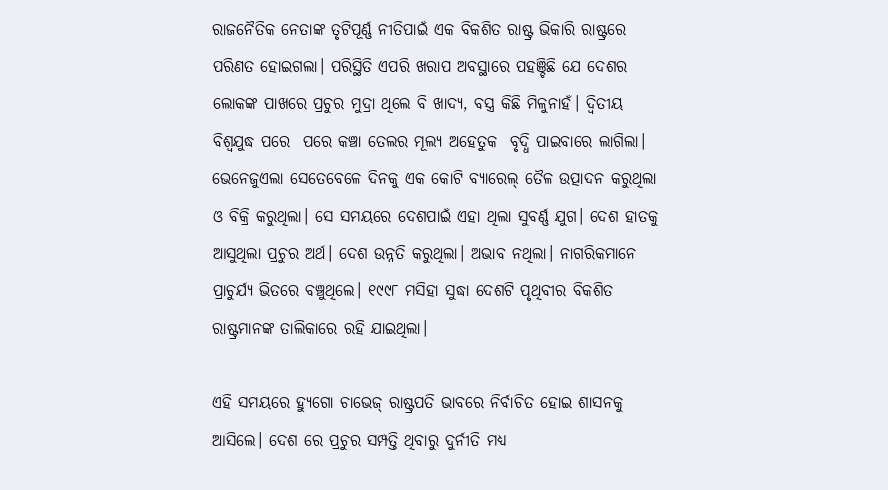ରାଜନୈତିକ ନେତାଙ୍କ ତୃଟିପୂର୍ଣ୍ଣ ନୀତିପାଇଁ ଏକ ବିକଶିତ ରାଷ୍ଟ୍ର ଭିକାରି ରାଷ୍ଟ୍ରରେ ପରିଣତ ହୋଇଗଲା। ପରିସ୍ଥିତି ଏପରି ଖରାପ ଅବସ୍ଥାରେ ପହଞ୍ଚିଛି ଯେ ଦେଶର ଲୋକଙ୍କ ପାଖରେ ପ୍ରଚୁର ମୁଦ୍ରା ଥିଲେ ବି ଖାଦ୍ୟ, ବସ୍ତ୍ର କିଛି ମିଳୁନାହଁ। ଦ୍ୱିତୀୟ ବିଶ୍ୱଯୁଦ୍ଧ ପରେ  ପରେ କଞ୍ଚା ତେଲର ମୂଲ୍ୟ ଅହେତୁକ  ବୃଦ୍ଧି ପାଇବାରେ ଲାଗିଲା। ଭେନେଜୁଏଲା ସେତେବେଳେ ଦିନକୁ ଏକ କୋଟି ବ୍ୟାରେଲ୍ ତୈଳ ଉତ୍ପାଦନ କରୁଥିଲା ଓ ବିକ୍ରି କରୁଥିଲା। ସେ ସମୟରେ ଦେଶପାଇଁ ଏହା ଥିଲା ସୁବର୍ଣ୍ଣ ଯୁଗ। ଦେଶ ହାତକୁ ଆସୁଥିଲା ପ୍ରଚୁର ଅର୍ଥ। ଦେଶ ଉନ୍ନତି କରୁଥିଲା। ଅଭାବ ନଥିଲା। ନାଗରିକମାନେ ପ୍ରାଚୁର୍ଯ୍ୟ ଭିତରେ ବଞ୍ଚୁଥିଲେ। ୧୯୯୮ ମସିହା ସୁଦ୍ଧା ଦେଶଟି ପୃଥିବୀର ବିକଶିତ ରାଷ୍ଟ୍ରମାନଙ୍କ ତାଲିକାରେ ରହି ଯାଇଥିଲା।

ଏହି ସମୟରେ ହ୍ୟୁଗୋ ଚାଭେଜ୍ ରାଷ୍ଟ୍ରପତି ଭାବରେ ନିର୍ବାଚିତ ହୋଇ ଶାସନକୁ ଆସିଲେ। ଦେଶ ରେ ପ୍ରଚୁର ସମ୍ପତ୍ତି ଥିବାରୁ ଦୁର୍ନୀତି ମଧ୍ୟ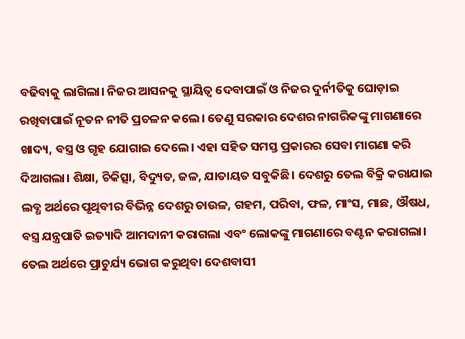ବଢିବାକୁ ଲାଗିଲା। ନିଜର ଆସନକୁ ସ୍ଥାୟିତ୍ୱ ଦେବାପାଇଁ ଓ ନିଜର ଦୁର୍ନୀତିକୁ ଘୋଡ଼ାଇ ରଖିବାପାଇଁ ନୂତନ ନୀତି ପ୍ରଚଳନ କଲେ। ତେଣୁ ସରକାର ଦେଶର ନାଗରିକଙ୍କୁ ମାଗଣାରେ ଖାଦ୍ୟ, ବସ୍ତ୍ର ଓ ଗୃହ ଯୋଗାଇ ଦେଲେ। ଏହା ସହିତ ସମସ୍ତ ପ୍ରକାରର ସେବା ମାଗଣା କରି ଦିଆଗଲା। ଶିକ୍ଷା, ଚିକିତ୍ସା, ବିଦ୍ୟୁତ, ଜଳ, ଯାତାୟତ ସବୁକିଛି। ଦେଶରୁ ତେଲ ବିକ୍ରି କରାଯାଇ ଲବ୍ଧ ଅର୍ଥରେ ପୃଥିବୀର ବିଭିନ୍ନ ଦେଶରୁ ଚାଉଳ, ଗହମ, ପରିବା, ଫଳ, ମାଂସ, ମାଛ, ଔଷଧ, ବସ୍ତ୍ର ଯନ୍ତ୍ରପାତି ଇତ୍ୟାଦି ଆମଦାନୀ କରାଗଲା ଏବଂ ଲୋକଙ୍କୁ ମାଗଣାରେ ବଣ୍ଟନ କରାଗଲା। ତେଲ ଅର୍ଥରେ ପ୍ରାଚୁର୍ଯ୍ୟ ଭୋଗ କରୁଥିବା ଦେଶବାସୀ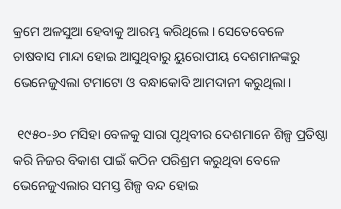କ୍ରମେ ଅଳସୁଆ ହେବାକୁ ଆରମ୍ଭ କରିଥିଲେ। ସେତେବେଳେ ଚାଷବାସ ମାନ୍ଦା ହୋଇ ଆସୁଥିବାରୁ ୟୁରୋପୀୟ ଦେଶମାନଙ୍କରୁ ଭେନେଜୁଏଲା ଟମାଟୋ ଓ ବନ୍ଧାକୋବି ଆମଦାନୀ କରୁଥିଲା।

 ୧୯୫୦-୬୦ ମସିହା ବେଳକୁ ସାରା ପୃଥିବୀର ଦେଶମାନେ ଶିଳ୍ପ ପ୍ରତିଷ୍ଠା କରି ନିଜର ବିକାଶ ପାଇଁ କଠିନ ପରିଶ୍ରମ କରୁଥିବା ବେଳେ ଭେନେଜୁଏଲାର ସମସ୍ତ ଶିଳ୍ପ ବନ୍ଦ ହୋଇ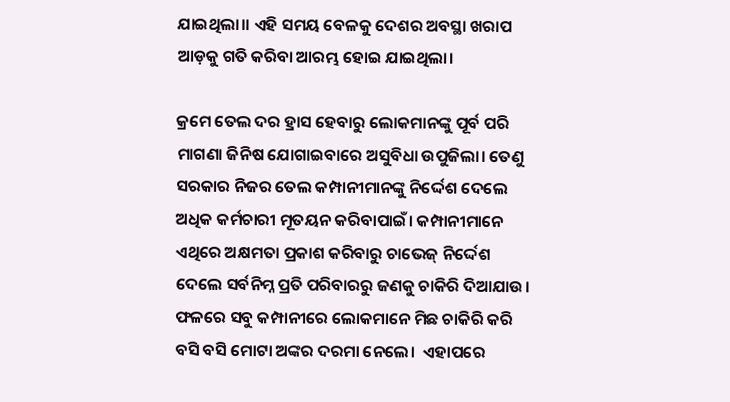ଯାଇଥିଲା।। ଏହି ସମୟ ବେଳକୁ ଦେଶର ଅବସ୍ଥା ଖରାପ ଆଡ଼କୁ ଗତି କରିବା ଆରମ୍ଭ ହୋଇ ଯାଇଥିଲା।

କ୍ରମେ ତେଲ ଦର ହ୍ରାସ ହେବାରୁ ଲୋକମାନଙ୍କୁ ପୂର୍ବ ପରି ମାଗଣା ଜିନିଷ ଯୋଗାଇବାରେ ଅସୁବିଧା ଉପୁଜିଲା। ତେଣୁ ସରକାର ନିଜର ତେଲ କମ୍ପାନୀମାନଙ୍କୁ ନିର୍ଦ୍ଦେଶ ଦେଲେ ଅଧିକ କର୍ମଚାରୀ ମୂତୟନ କରିବାପାଇଁ। କମ୍ପାନୀମାନେ ଏଥିରେ ଅକ୍ଷମତା ପ୍ରକାଶ କରିବାରୁ ଚାଭେଜ୍ ନିର୍ଦ୍ଦେଶ ଦେଲେ ସର୍ବନିମ୍ନ ପ୍ରତି ପରିବାରରୁ ଜଣକୁ ଚାକିରି ଦିଆଯାଉ। ଫଳରେ ସବୁ କମ୍ପାନୀରେ ଲୋକମାନେ ମିଛ ଚାକିରି କରି ବସି ବସି ମୋଟା ଅଙ୍କର ଦରମା ନେଲେ।  ଏହାପରେ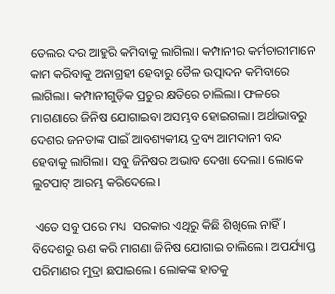ତେଲର ଦର ଆହୁରି କମିବାକୁ ଲାଗିଲା। କମ୍ପାନୀର କର୍ମଚାରୀମାନେ କାମ କରିବାକୁ ଅନାଗ୍ରହୀ ହେବାରୁ ତୈଳ ଉତ୍ପାଦନ କମିବାରେ ଲାଗିଲା। କମ୍ପାନୀଗୁଡ଼ିକ ପ୍ରଚୁର କ୍ଷତିରେ ଚାଲିଲା। ଫଳରେ ମାଗଣାରେ ଜିନିଷ ଯୋଗାଇବା ଅସମ୍ଭବ ହୋଇଗଲା। ଅର୍ଥାଭାବରୁ ଦେଶର ଜନତାଙ୍କ ପାଇଁ ଆବଶ୍ୟକୀୟ ଦ୍ରବ୍ୟ ଆମଦାନୀ ବନ୍ଦ ହେବାକୁ ଲାଗିଲା। ସବୁ ଜିନିଷର ଅଭାବ ଦେଖା ଦେଲା। ଲୋକେ  ଲୁଟପାଟ୍ ଆରମ୍ଭ କରିଦେଲେ।

 ଏତେ ସବୁ ପରେ ମଧ୍ୟ  ସରକାର ଏଥିରୁ କିଛି ଶିଖିଲେ ନାହିଁ। ବିଦେଶରୁ ଋଣ କରି ମାଗଣା ଜିନିଷ ଯୋଗାଇ ଚାଲିଲେ। ଅପର୍ଯ୍ୟାପ୍ତ ପରିମାଣର ମୁଦ୍ରା ଛପାଇଲେ। ଲୋକଙ୍କ ହାତକୁ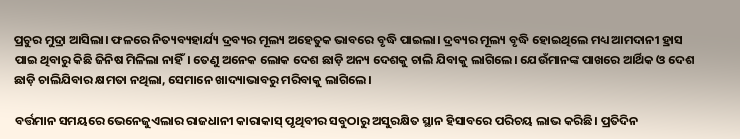ପ୍ରଚୁର ମୁଦ୍ରା ଆସିଲା। ଫଳରେ ନିତ୍ୟବ୍ୟହାର୍ଯ୍ୟ ଦ୍ରବ୍ୟର ମୂଲ୍ୟ ଅହେତୁକ ଭାବରେ ବୃଦ୍ଧି ପାଇଲା। ଦ୍ରବ୍ୟର ମୂଲ୍ୟ ବୃଦ୍ଧି ହୋଇଥିଲେ ମଧ୍ୟ ଆମଦାନୀ ହ୍ରାସ ପାଇ ଥିବାରୁ କିଛି ଜିନିଷ ମିଳିଲା ନାହିଁ। ତେଣୁ ଅନେକ ଲୋକ ଦେଶ ଛାଡ଼ି ଅନ୍ୟ ଦେଶକୁ ଚାଲି ଯିବାକୁ ଲାଗିଲେ। ଯେଉଁମାନଙ୍କ ପାଖରେ ଆର୍ଥିକ ଓ ଦେଶ ଛାଡ଼ି ଚାଲିଯିବାର କ୍ଷମତା ନଥିଲା, ସେମାନେ ଖାଦ୍ୟାଭାବରୁ ମରିବାକୁ ଲାଗିଲେ।

ବର୍ତ୍ତମାନ ସମୟରେ ଭେନେଜୁଏଲାର ରାଜଧାନୀ କାରାକାସ୍ ପୃଥିବୀର ସବୁଠାରୁ ଅସୁରକ୍ଷିତ ସ୍ଥାନ ହିସାବରେ ପରିଚୟ ଲାଭ କରିଛି। ପ୍ରତିଦିନ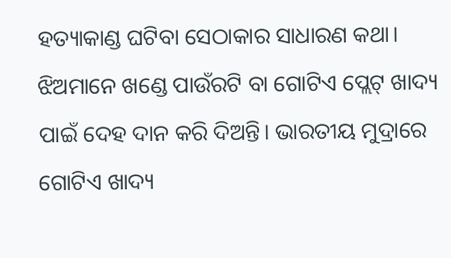ହତ୍ୟାକାଣ୍ଡ ଘଟିବା ସେଠାକାର ସାଧାରଣ କଥା। ଝିଅମାନେ ଖଣ୍ଡେ ପାଉଁରଟି ବା ଗୋଟିଏ ପ୍ଲେଟ୍ ଖାଦ୍ୟ ପାଇଁ ଦେହ ଦାନ କରି ଦିଅନ୍ତି। ଭାରତୀୟ ମୁଦ୍ରାରେ ଗୋଟିଏ ଖାଦ୍ୟ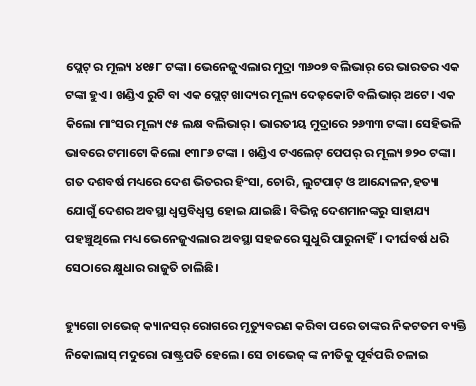ପ୍ଲେଟ୍ ର ମୂଲ୍ୟ ୪୧୫୮ ଟଙ୍କା। ଭେନେଜୁଏଲାର ମୁଦ୍ରା ୩୬୦୭ ବଲିଭାର୍ ରେ ଭାରତର ଏକ ଟଙ୍କା ହୁଏ। ଖଣ୍ଡିଏ ରୁଟି ବା ଏକ ପ୍ଲେଟ୍ ଖାଦ୍ୟର ମୂଲ୍ୟ ଦେଢ଼କୋଟି ବଲିଭାର୍ ଅଟେ। ଏକ କିଲୋ ମାଂସର ମୂଲ୍ୟ ୯୫ ଲକ୍ଷ ବଲିଭାର୍। ଭାରତୀୟ ମୁଦ୍ରାରେ ୨୬୩୩ ଟଙ୍କା। ସେହିଭଳି ଭାବରେ ଟମାଟୋ କିଲୋ ୧୩୮୬ ଟଙ୍କା । ଖଣ୍ଡିଏ ଟଏଲେଟ୍ ପେପର୍ ର ମୂଲ୍ୟ ୭୨୦ ଟଙ୍କା।    ଗତ ଦଶବର୍ଷ ମଧ୍ୟରେ ଦେଶ ଭିତରର ହିଂସା, ଚୋରି, ଲୁଟପାଟ୍ ଓ ଆନ୍ଦୋଳନ,ହତ୍ୟା ଯୋଗୁଁ ଦେଶର ଅବସ୍ଥା ଧ୍ୱସ୍ତବିଧ୍ୱସ୍ତ ହୋଇ ଯାଇଛି। ବିଭିନ୍ନ ଦେଶମାନଙ୍କରୁ ସାହାଯ୍ୟ ପହଞ୍ଚୁଥିଲେ ମଧ୍ୟ ଭେନେଜୁଏଲାର ଅବସ୍ଥା ସହଜରେ ସୁଧୁରି ପାରୁନାହିଁ। ଦୀର୍ଘବର୍ଷ ଧରି ସେଠାରେ କ୍ଷୁଧାର ରାଜୁତି ଚାଲିଛି।

ହ୍ୟୁଗୋ ଚାଭେଜ୍ କ୍ୟାନସର୍ ରୋଗରେ ମୃତ୍ୟୁବରଣ କରିବା ପରେ ତାଙ୍କର ନିକଟତମ ବ୍ୟକ୍ତି ନିକୋଲାସ୍ ମଦୁରୋ ରାଷ୍ଟ୍ରପତି ହେଲେ। ସେ ଚାଭେଜ୍ ଙ୍କ ନୀତିକୁ ପୂର୍ବପରି ଚଳାଇ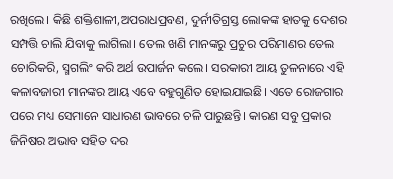ରଖିଲେ। କିଛି ଶକ୍ତିଶାଳୀ,ଅପରାଧପ୍ରବଣ, ଦୁର୍ନୀତିଗ୍ରସ୍ତ ଲୋକଙ୍କ ହାତକୁ ଦେଶର ସମ୍ପତ୍ତି ଚାଲି ଯିବାକୁ ଲାଗିଲା। ତେଲ ଖଣି ମାନଙ୍କରୁ ପ୍ରଚୁର ପରିମାଣର ତେଲ ଚୋରିକରି, ସ୍ମଗଲିଂ କରି ଅର୍ଥ ଉପାର୍ଜନ କଲେ। ସରକାରୀ ଆୟ ତୁଳନାରେ ଏହି କଳାବଜାରୀ ମାନଙ୍କର ଆୟ ଏବେ ବହୁଗୁଣିତ ହୋଇଯାଇଛି। ଏତେ ରୋଜଗାର ପରେ ମଧ୍ୟ ସେମାନେ ସାଧାରଣ ଭାବରେ ଚଳି ପାରୁଛନ୍ତି। କାରଣ ସବୁ ପ୍ରକାର ଜିନିଷର ଅଭାବ ସହିତ ଦର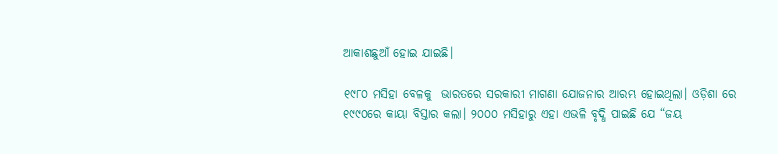ଆକାଶଛୁଆଁ ହୋଇ ଯାଇଛି।

୧୯୮୦ ମସିହା ବେଳକୁ  ଭାରତରେ ସରକାରୀ ମାଗଣା ଯୋଜନାର ଆରମ୍ଭ ହୋଇଥିଲା। ଓଡ଼ିଶା ରେ ୧୯୯୦ରେ କାୟା ବିସ୍ତାର କଲା। ୨୦୦୦ ମସିହାରୁ ଏହା ଏଭଳି ବୃଦ୍ଧି ପାଇଛି ଯେ “ଜୟ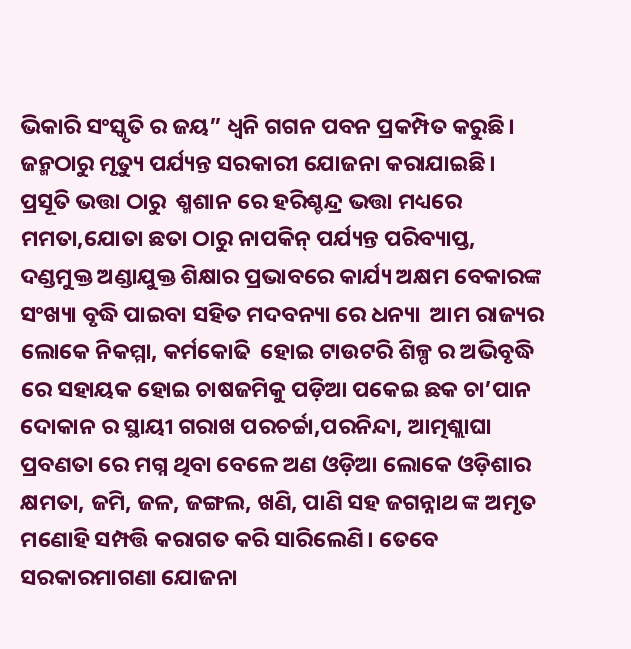ଭିକାରି ସଂସ୍କୃତି ର ଜୟ” ଧ୍ବନି ଗଗନ ପବନ ପ୍ରକମ୍ପିତ କରୁଛି। ଜନ୍ମଠାରୁ ମୃତ୍ୟୁ ପର୍ଯ୍ୟନ୍ତ ସରକାରୀ ଯୋଜନା କରାଯାଇଛି।  ପ୍ରସୂତି ଭତ୍ତା ଠାରୁ  ଶ୍ମଶାନ ରେ ହରିଶ୍ଚନ୍ଦ୍ର ଭତ୍ତା ମଧ୍ୟରେ ମମତା,ଯୋତା ଛତା ଠାରୁ ନାପକିନ୍ ପର୍ଯ୍ୟନ୍ତ ପରିବ୍ୟାପ୍ତ, ଦଣ୍ଡମୁକ୍ତ ଅଣ୍ଡାଯୁକ୍ତ ଶିକ୍ଷାର ପ୍ରଭାବରେ କାର୍ଯ୍ୟ ଅକ୍ଷମ ବେକାରଙ୍କ ସଂଖ୍ୟା ବୃଦ୍ଧି ପାଇବା ସହିତ ମଦବନ୍ୟା ରେ ଧନ୍ୟା  ଆମ ରାଜ୍ୟର ଲୋକେ ନିକମ୍ମା, କର୍ମକୋଢି  ହୋଇ ଟାଉଟରି ଶିଳ୍ପ ର ଅଭିବୃଦ୍ଧି ରେ ସହାୟକ ହୋଇ ଚାଷଜମିକୁ ପଡ଼ିଆ ପକେଇ ଛକ ଚା’ପାନ ଦୋକାନ ର ସ୍ଥାୟୀ ଗରାଖ ପରଚର୍ଚ୍ଚା,ପରନିନ୍ଦା, ଆତ୍ମଶ୍ଲାଘା ପ୍ରବଣତା ରେ ମଗ୍ନ ଥିବା ବେଳେ ଅଣ ଓଡ଼ିଆ ଲୋକେ ଓଡ଼ିଶାର କ୍ଷମତା, ଜମି, ଜଳ, ଜଙ୍ଗଲ, ଖଣି, ପାଣି ସହ ଜଗନ୍ନାଥ ଙ୍କ ଅମୃତ ମଣୋହି ସମ୍ପତ୍ତି କରାଗତ କରି ସାରିଲେଣି। ତେବେ ସରକାରମାଗଣା ଯୋଜନା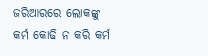ଜରିଆରରେ ଲୋକଙ୍କୁ କର୍ମ କୋଢି ନ କରି କର୍ମ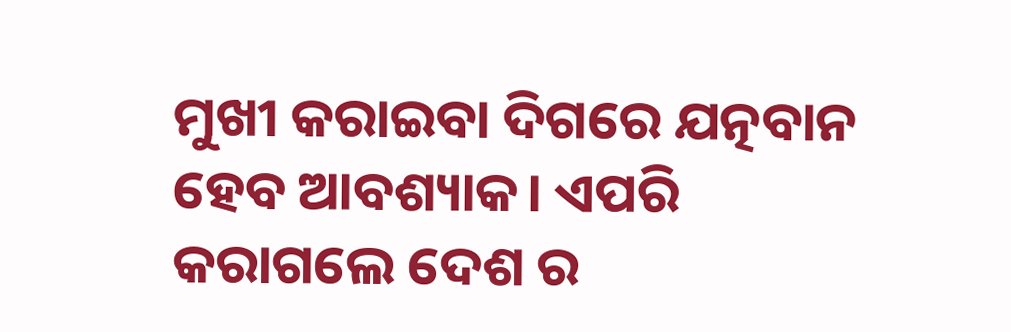ମୁଖୀ କରାଇବା ଦିଗରେ ଯତ୍ନବାନ ହେବ ଆବଶ୍ୟାକ। ଏପରି କରାଗଲେ ଦେଶ ର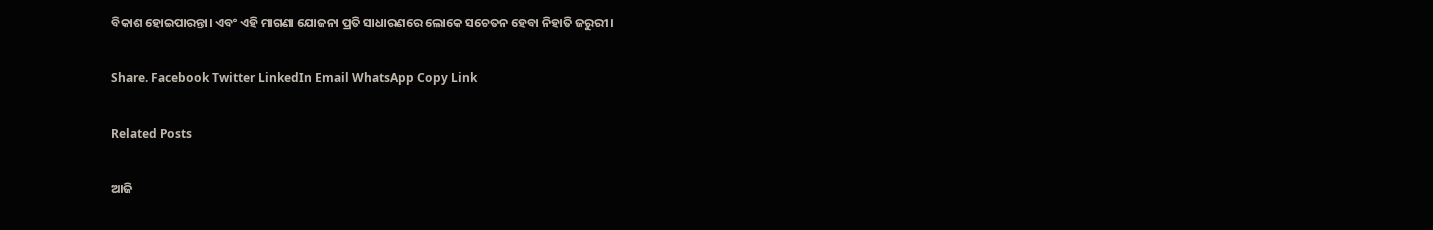ବିକାଶ ହୋଇପାରନ୍ତା। ଏବଂ ଏହି ମାଗଣା ଯୋଜନା ପ୍ରତି ସାଧାରଣରେ ଲୋକେ ସଚେତନ ହେବା ନିହାତି ଜରୁରୀ।

Share. Facebook Twitter LinkedIn Email WhatsApp Copy Link

Related Posts

ଆଜି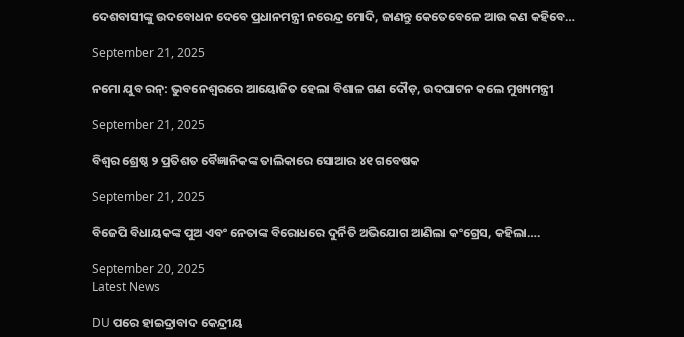ଦେଶବାସୀଙ୍କୁ ଉଦବୋଧନ ଦେବେ ପ୍ରଧାନମନ୍ତ୍ରୀ ନରେନ୍ଦ୍ର ମୋଦି, ଜାଣନ୍ତୁ କେତେବେଳେ ଆଉ କଣ କହିବେ…

September 21, 2025

ନମୋ ଯୁବ ରନ୍: ଭୁବନେଶ୍ୱରରେ ଆୟୋଜିତ ହେଲା ବିଶାଳ ଗଣ ଦୌଡ଼, ଉଦଘାଟନ କଲେ ମୁଖ୍ୟମନ୍ତ୍ରୀ

September 21, 2025

ବିଶ୍ୱର ଶ୍ରେଷ୍ଠ ୨ ପ୍ରତିଶତ ବୈଜ୍ଞାନିକଙ୍କ ତାଲିକାରେ ସୋଆର ୪୧ ଗବେଷକ

September 21, 2025

ବିଜେପି ବିଧାୟକଙ୍କ ପୁଅ ଏବଂ ନେତାଙ୍କ ବିରୋଧରେ ଦୁର୍ନିତି ଅଭିଯୋଗ ଆଣିଲା କଂଗ୍ରେସ, କହିଲା….

September 20, 2025
Latest News

DU ପରେ ହାଇଦ୍ରାବାଦ କେନ୍ଦ୍ରୀୟ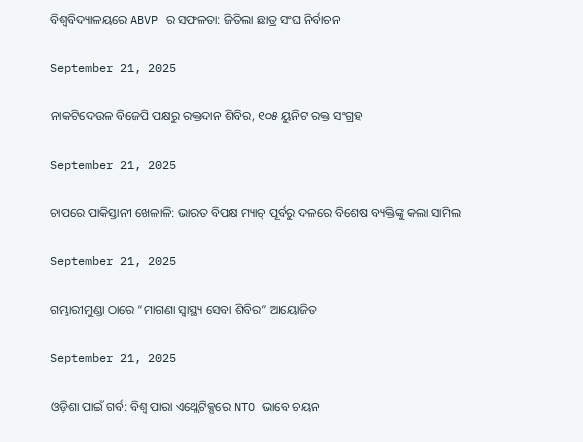ବିଶ୍ୱବିଦ୍ୟାଳୟରେ ABVP ର ସଫଳତା: ଜିତିଲା ଛାତ୍ର ସଂଘ ନିର୍ବାଚନ

September 21, 2025

ନାକଟିଦେଉଳ ବିଜେପି ପକ୍ଷରୁ ରକ୍ତଦାନ ଶିବିର, ୧୦୫ ୟୁନିଟ ରକ୍ତ ସଂଗ୍ରହ

September 21, 2025

ଚାପରେ ପାକିସ୍ତାନୀ ଖେଳାଳି: ଭାରତ ବିପକ୍ଷ ମ୍ୟାଚ୍ ପୂର୍ବରୁ ଦଳରେ ବିଶେଷ ବ୍ୟକ୍ତିଙ୍କୁ କଲା ସାମିଲ

September 21, 2025

ଗମ୍ଭାରୀମୁଣ୍ଡା ଠାରେ “ମାଗଣା ସ୍ବାସ୍ଥ୍ୟ ସେବା ଶିବିର” ଆୟୋଜିତ

September 21, 2025

ଓଡ଼ିଶା ପାଇଁ ଗର୍ବ: ବିଶ୍ୱ ପାରା ଏଥ୍ଲେଟିକ୍ସରେ NTO ଭାବେ ଚୟନ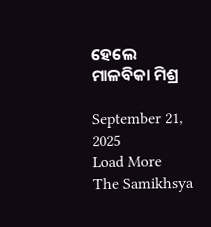ହେଲେ ମାଳବିକା ମିଶ୍ର

September 21, 2025
Load More
The Samikhsya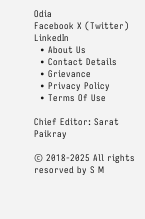Odia
Facebook X (Twitter) LinkedIn
  • About Us
  • Contact Details
  • Grievance
  • Privacy Policy
  • Terms Of Use

Chief Editor: Sarat Paikray

© 2018-2025 All rights resorved by S M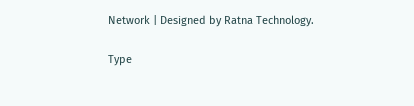Network | Designed by Ratna Technology.

Type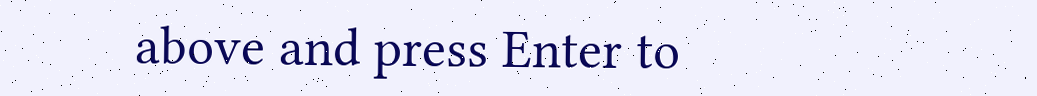above and press Enter to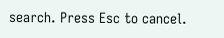search. Press Esc to cancel.